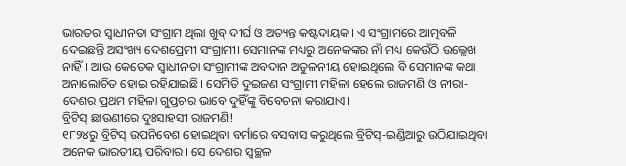ଭାରତର ସ୍ବାଧୀନତା ସଂଗ୍ରାମ ଥିଲା ଖୁବ୍ ଦୀର୍ଘ ଓ ଅତ୍ୟନ୍ତ କଷ୍ଟଦାୟକ। ଏ ସଂଗ୍ରାମରେ ଆତ୍ମବଳି ଦେଇଛନ୍ତି ଅସଂଖ୍ୟ ଦେଶପ୍ରେମୀ ସଂଗ୍ରାମୀ। ସେମାନଙ୍କ ମଧ୍ୟରୁ ଅନେକଙ୍କର ନାଁ ମଧ୍ୟ କେଉଁଠି ଉଲ୍ଲେଖ ନାହିଁ। ଆଉ କେତେକ ସ୍ବାଧୀନତା ସଂଗ୍ରାମୀଙ୍କ ଅବଦାନ ଅତୁଳନୀୟ ହୋଇଥିଲେ ବି ସେମାନଙ୍କ କଥା ଅନାଲୋଚିତ ହୋଇ ରହିଯାଇଛି। ସେମିତି ଦୁଇଜଣ ସଂଗ୍ରାମୀ ମହିଳା ହେଲେ ରାଜମଣି ଓ ନୀରା- ଦେଶର ପ୍ରଥମ ମହିଳା ଗୁପ୍ତଚର ଭାବେ ଦୁହିଁଙ୍କୁ ବିବେଚନା କରାଯାଏ।
ବ୍ରିଟିସ୍ ଛାଉଣୀରେ ଦୁଃସାହସୀ ରାଜମଣି!
୧୮୨୪ରୁ ବ୍ରିଟିସ୍ ଉପନିବେଶ ହୋଇଥିବା ବର୍ମାରେ ବସବାସ କରୁଥିଲେ ବ୍ରିଟିସ୍-ଇଣ୍ଡିଆରୁ ଉଠିଯାଇଥିବା ଅନେକ ଭାରତୀୟ ପରିବାର। ସେ ଦେଶର ସ୍ବଚ୍ଛଳ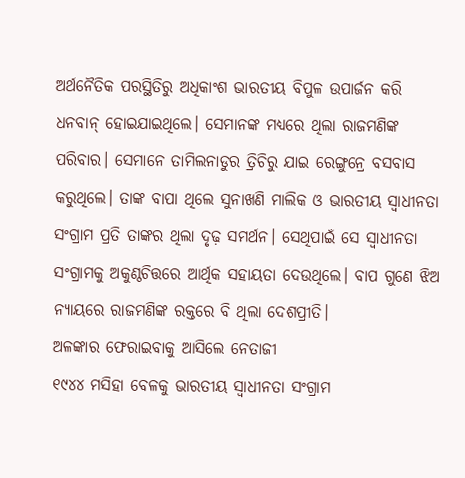ଅର୍ଥନୈତିକ ପରସ୍ଥିତିରୁ ଅଧିକାଂଶ ଭାରତୀୟ ବିପୁଳ ଉପାର୍ଜନ କରି ଧନବାନ୍ ହୋଇଯାଇଥିଲେ। ସେମାନଙ୍କ ମଧ୍ୟରେ ଥିଲା ରାଜମଣିଙ୍କ ପରିବାର। ସେମାନେ ତାମିଲନାଡୁର ତ୍ରିଚିରୁ ଯାଇ ରେଙ୍ଗୁନ୍ରେ ବସବାସ କରୁଥିଲେ। ତାଙ୍କ ବାପା ଥିଲେ ସୁନାଖଣି ମାଲିକ ଓ ଭାରତୀୟ ସ୍ବାଧୀନତା ସଂଗ୍ରାମ ପ୍ରତି ତାଙ୍କର ଥିଲା ଦୃଢ଼ ସମର୍ଥନ। ସେଥିପାଇଁ ସେ ସ୍ବାଧୀନତା ସଂଗ୍ରାମକୁ ଅକୁଣ୍ଠଚିତ୍ତରେ ଆର୍ଥିକ ସହାୟତା ଦେଉଥିଲେ। ବାପ ଗୁଣେ ଝିଅ ନ୍ୟାୟରେ ରାଜମଣିଙ୍କ ରକ୍ତରେ ବି ଥିଲା ଦେଶପ୍ରୀତି।
ଅଳଙ୍କାର ଫେରାଇବାକୁ ଆସିଲେ ନେତାଜୀ
୧୯୪୪ ମସିହା ବେଳକୁ ଭାରତୀୟ ସ୍ବାଧୀନତା ସଂଗ୍ରାମ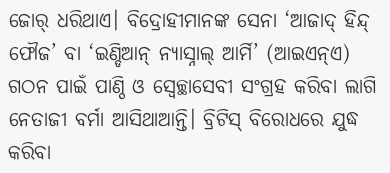ଜୋର୍ ଧରିଥାଏ। ବିଦ୍ରୋହୀମାନଙ୍କ ସେନା ‘ଆଜାଦ୍ ହିନ୍ଦ୍ ଫୌଜ’ ବା ‘ଇଣ୍ଡିଆନ୍ ନ୍ୟାସ୍ନାଲ୍ ଆର୍ମି’ (ଆଇଏନ୍ଏ) ଗଠନ ପାଇଁ ପାଣ୍ଠି ଓ ସ୍ବେଚ୍ଛାସେବୀ ସଂଗ୍ରହ କରିବା ଲାଗି ନେତାଜୀ ବର୍ମା ଆସିଥାଆନ୍ତି। ବ୍ରିଟିସ୍ ବିରୋଧରେ ଯୁଦ୍ଧ କରିବା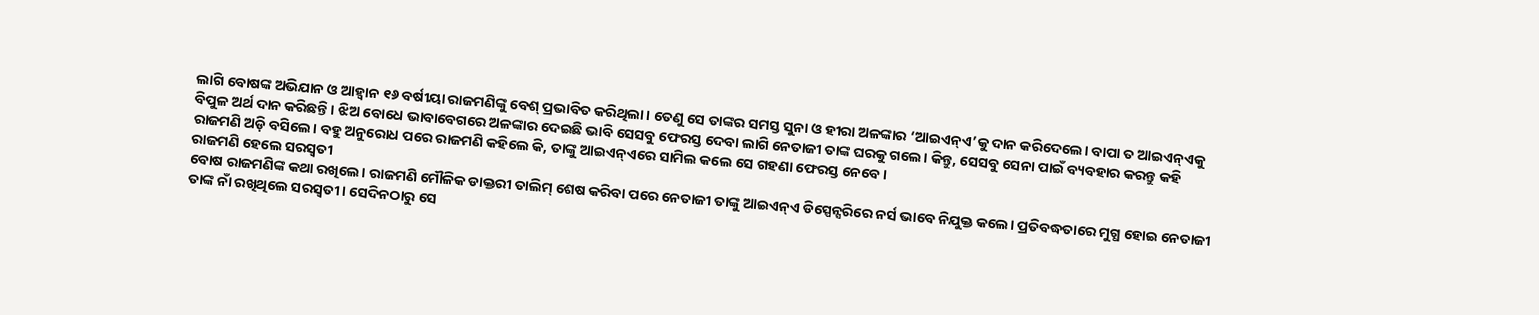ଲାଗି ବୋଷଙ୍କ ଅଭିଯାନ ଓ ଆହ୍ବାନ ୧୬ ବର୍ଷୀୟା ରାଜମଣିଙ୍କୁ ବେଶ୍ ପ୍ରଭାବିତ କରିଥିଲା। ତେଣୁ ସେ ତାଙ୍କର ସମସ୍ତ ସୁନା ଓ ହୀରା ଅଳଙ୍କାର ‘ଆଇଏନ୍ଏ’କୁ ଦାନ କରିଦେଲେ। ବାପା ତ ଆଇଏନ୍ଏକୁ ବିପୁଳ ଅର୍ଥ ଦାନ କରିଛନ୍ତି। ଝିଅ ବୋଧେ ଭାବାବେଗରେ ଅଳଙ୍କାର ଦେଇଛି ଭାବି ସେସବୁ ଫେରସ୍ତ ଦେବା ଲାଗି ନେତାଜୀ ତାଙ୍କ ଘରକୁ ଗଲେ। କିନ୍ତୁ, ସେସବୁ ସେନା ପାଇଁ ବ୍ୟବହାର କରନ୍ତୁ କହି ରାଜମଣି ଅଡ଼ି ବସିଲେ। ବହୁ ଅନୁରୋଧ ପରେ ରାଜମଣି କହିଲେ କି, ତାଙ୍କୁ ଆଇଏନ୍ଏରେ ସାମିଲ କଲେ ସେ ଗହଣା ଫେରସ୍ତ ନେବେ।
ରାଜମଣି ହେଲେ ସରସ୍ବତୀ
ବୋଷ ରାଜମଣିଙ୍କ କଥା ରଖିଲେ। ରାଜମଣି ମୌଳିକ ଡାକ୍ତରୀ ତାଲିମ୍ ଶେଷ କରିବା ପରେ ନେତାଜୀ ତାଙ୍କୁ ଆଇଏନ୍ଏ ଡିସ୍ପେନ୍ସରିରେ ନର୍ସ ଭାବେ ନିଯୁକ୍ତ କଲେ। ପ୍ରତିବଦ୍ଧତାରେ ମୁଗ୍ଧ ହୋଇ ନେତାଜୀ ତାଙ୍କ ନାଁ ରଖିଥିଲେ ସରସ୍ବତୀ। ସେଦିନଠାରୁ ସେ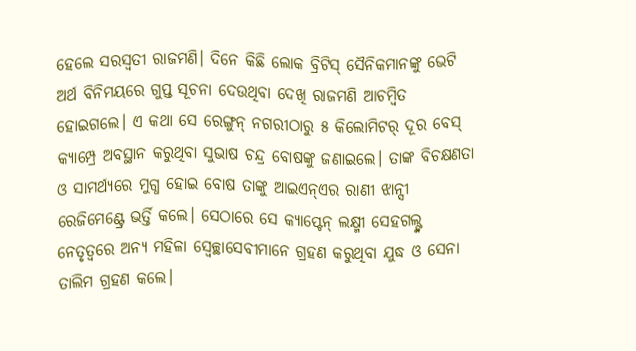ହେଲେ ସରସ୍ବତୀ ରାଜମଣି। ଦିନେ କିଛି ଲୋକ ବ୍ରିଟିସ୍ ସୈନିକମାନଙ୍କୁ ଭେଟି ଅର୍ଥ ବିନିମୟରେ ଗୁପ୍ତ ସୂଚନା ଦେଉଥିବା ଦେଖି ରାଜମଣି ଆଚମ୍ବିତ ହୋଇଗଲେ। ଏ କଥା ସେ ରେଙ୍ଗୁନ୍ ନଗରୀଠାରୁ ୫ କିଲୋମିଟର୍ ଦୂର ବେସ୍ କ୍ୟାମ୍ପ୍ରେ ଅବସ୍ଥାନ କରୁଥିବା ସୁଭାଷ ଚନ୍ଦ୍ର ବୋଷଙ୍କୁ ଜଣାଇଲେ। ତାଙ୍କ ବିଚକ୍ଷଣତା ଓ ସାମର୍ଥ୍ୟରେ ମୁଗ୍ଧ ହୋଇ ବୋଷ ତାଙ୍କୁ ଆଇଏନ୍ଏର ରାଣୀ ଝାନ୍ସୀ ରେଜିମେଣ୍ଟ୍ରେ ଭର୍ତ୍ତି କଲେ। ସେଠାରେ ସେ କ୍ୟାପ୍ଟେନ୍ ଲକ୍ଷ୍ମୀ ସେହଗଲ୍ଙ୍କ ନେତୃତ୍ବରେ ଅନ୍ୟ ମହିଳା ସ୍ବେଚ୍ଛାସେବୀମାନେ ଗ୍ରହଣ କରୁଥିବା ଯୁଦ୍ଧ ଓ ସେନା ତାଲିମ ଗ୍ରହଣ କଲେ।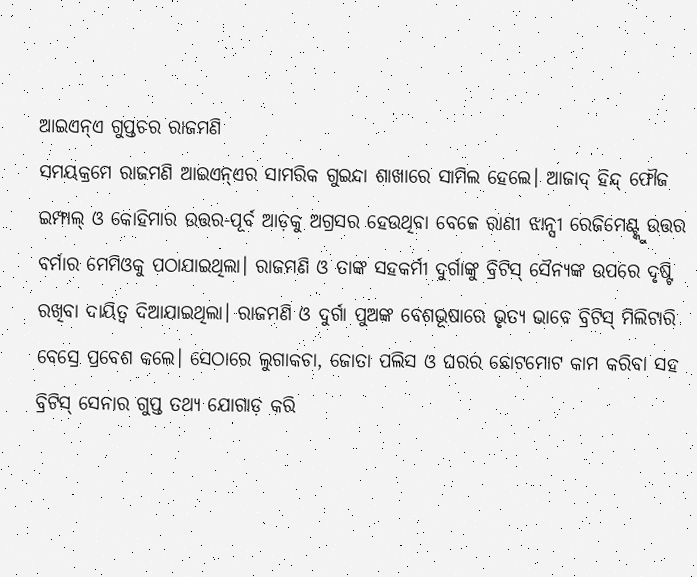ଆଇଏନ୍ଏ ଗୁପ୍ତଚର ରାଜମଣି
ସମୟକ୍ରମେ ରାଜମଣି ଆଇଏନ୍ଏର ସାମରିକ ଗୁଇନ୍ଦା ଶାଖାରେ ସାମିଲ ହେଲେ। ଆଜାଦ୍ ହିନ୍ଦ୍ ଫୌଜ ଇମ୍ଫାଲ୍ ଓ କୋହିମାର ଉତ୍ତର-ପୂର୍ବ ଆଡ଼କୁ ଅଗ୍ରସର ହେଉଥିବା ବେଳେ ରାଣୀ ଝାନ୍ସୀ ରେଜିମେଣ୍ଟ୍କୁ ଉତ୍ତର ବର୍ମାର ମେମିଓକୁ ପଠାଯାଇଥିଲା। ରାଜମଣି ଓ ତାଙ୍କ ସହକର୍ମୀ ଦୁର୍ଗାଙ୍କୁ ବ୍ରିଟିସ୍ ସୈନ୍ୟଙ୍କ ଉପରେ ଦୃଷ୍ଟି ରଖିବା ଦାୟିତ୍ବ ଦିଆଯାଇଥିଲା। ରାଜମଣି ଓ ଦୁର୍ଗା ପୁଅଙ୍କ ବେଶଭୂଷାରେ ଭୃତ୍ୟ ଭାବେ ବ୍ରିଟିସ୍ ମିଲିଟାରି ବେସ୍ରେ ପ୍ରବେଶ କଲେ। ସେଠାରେ ଲୁଗାକଚା, ଜୋତା ପଲିସ ଓ ଘରର ଛୋଟମୋଟ କାମ କରିବା ସହ ବ୍ରିଟିସ୍ ସେନାର ଗୁପ୍ତ ତଥ୍ୟ ଯୋଗାଡ଼ କରି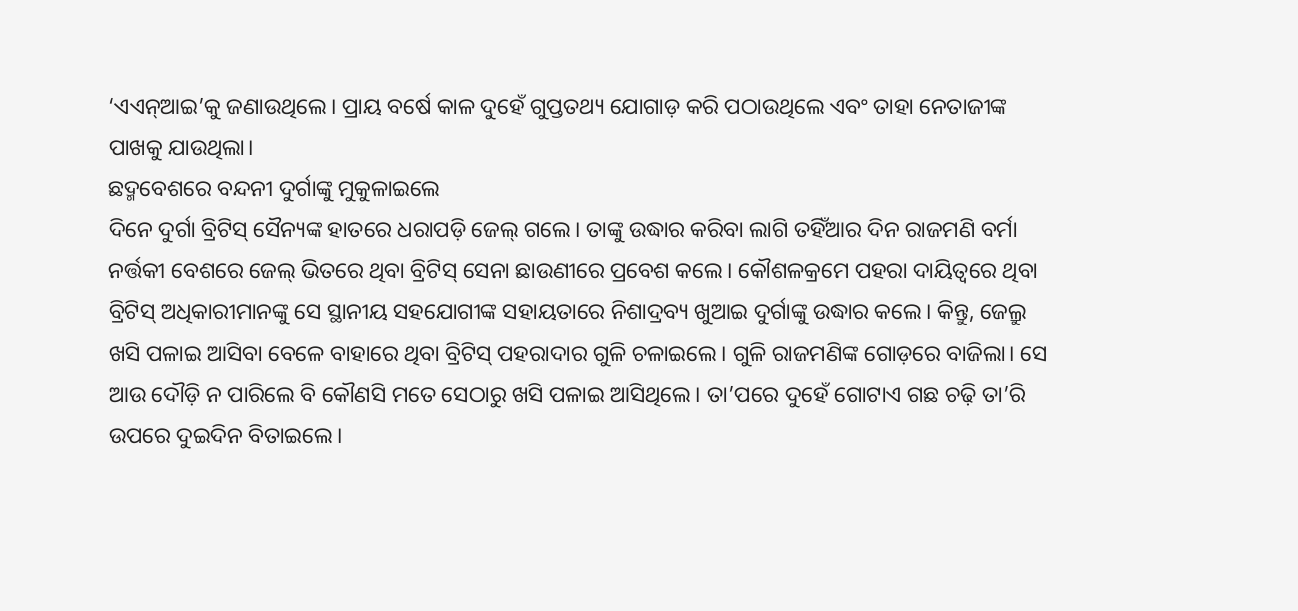‘ଏଏନ୍ଆଇ’କୁ ଜଣାଉଥିଲେ। ପ୍ରାୟ ବର୍ଷେ କାଳ ଦୁହେଁ ଗୁପ୍ତତଥ୍ୟ ଯୋଗାଡ଼ କରି ପଠାଉଥିଲେ ଏବଂ ତାହା ନେତାଜୀଙ୍କ ପାଖକୁ ଯାଉଥିଲା।
ଛଦ୍ମବେଶରେ ବନ୍ଦନୀ ଦୁର୍ଗାଙ୍କୁ ମୁକୁଳାଇଲେ
ଦିନେ ଦୁର୍ଗା ବ୍ରିଟିସ୍ ସୈନ୍ୟଙ୍କ ହାତରେ ଧରାପଡ଼ି ଜେଲ୍ ଗଲେ। ତାଙ୍କୁ ଉଦ୍ଧାର କରିବା ଲାଗି ତହିଁଆର ଦିନ ରାଜମଣି ବର୍ମା ନର୍ତ୍ତକୀ ବେଶରେ ଜେଲ୍ ଭିତରେ ଥିବା ବ୍ରିଟିସ୍ ସେନା ଛାଉଣୀରେ ପ୍ରବେଶ କଲେ। କୌଶଳକ୍ରମେ ପହରା ଦାୟିତ୍ବରେ ଥିବା ବ୍ରିଟିସ୍ ଅଧିକାରୀମାନଙ୍କୁ ସେ ସ୍ଥାନୀୟ ସହଯୋଗୀଙ୍କ ସହାୟତାରେ ନିଶାଦ୍ରବ୍ୟ ଖୁଆଇ ଦୁର୍ଗାଙ୍କୁ ଉଦ୍ଧାର କଲେ। କିନ୍ତୁ, ଜେଲ୍ରୁ ଖସି ପଳାଇ ଆସିବା ବେଳେ ବାହାରେ ଥିବା ବ୍ରିଟିସ୍ ପହରାଦାର ଗୁଳି ଚଳାଇଲେ। ଗୁଳି ରାଜମଣିଙ୍କ ଗୋଡ଼ରେ ବାଜିଲା। ସେ ଆଉ ଦୌଡ଼ି ନ ପାରିଲେ ବି କୌଣସି ମତେ ସେଠାରୁ ଖସି ପଳାଇ ଆସିଥିଲେ। ତା’ପରେ ଦୁହେଁ ଗୋଟାଏ ଗଛ ଚଢ଼ି ତା’ରି ଉପରେ ଦୁଇଦିନ ବିତାଇଲେ।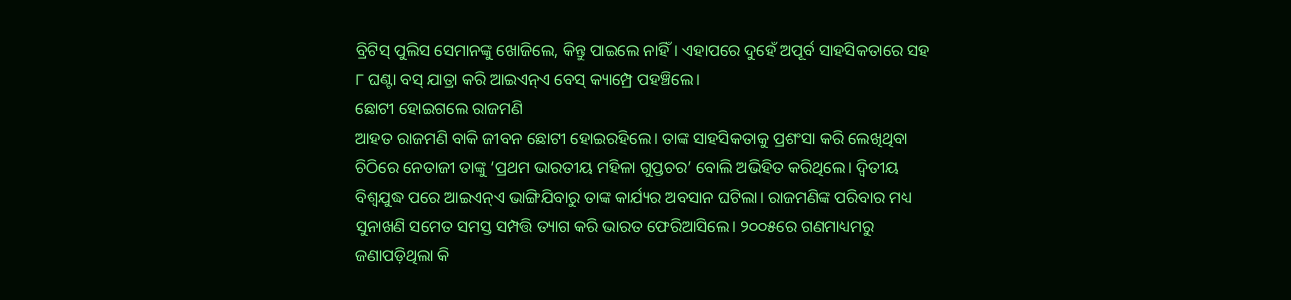ବ୍ରିଟିସ୍ ପୁଲିସ ସେମାନଙ୍କୁ ଖୋଜିଲେ, କିନ୍ତୁ ପାଇଲେ ନାହିଁ। ଏହାପରେ ଦୁହେଁ ଅପୂର୍ବ ସାହସିକତାରେ ସହ ୮ ଘଣ୍ଟା ବସ୍ ଯାତ୍ରା କରି ଆଇଏନ୍ଏ ବେସ୍ କ୍ୟାମ୍ପ୍ରେ ପହଞ୍ଚିଲେ।
ଛୋଟୀ ହୋଇଗଲେ ରାଜମଣି
ଆହତ ରାଜମଣି ବାକି ଜୀବନ ଛୋଟୀ ହୋଇରହିଲେ। ତାଙ୍କ ସାହସିକତାକୁ ପ୍ରଶଂସା କରି ଲେଖିଥିବା ଚିଠିରେ ନେତାଜୀ ତାଙ୍କୁ ‘ପ୍ରଥମ ଭାରତୀୟ ମହିଳା ଗୁପ୍ତଚର’ ବୋଲି ଅଭିହିତ କରିଥିଲେ। ଦ୍ବିତୀୟ ବିଶ୍ବଯୁଦ୍ଧ ପରେ ଆଇଏନ୍ଏ ଭାଙ୍ଗିଯିବାରୁ ତାଙ୍କ କାର୍ଯ୍ୟର ଅବସାନ ଘଟିଲା। ରାଜମଣିଙ୍କ ପରିବାର ମଧ୍ୟ ସୁନାଖଣି ସମେତ ସମସ୍ତ ସମ୍ପତ୍ତି ତ୍ୟାଗ କରି ଭାରତ ଫେରିଆସିଲେ। ୨୦୦୫ରେ ଗଣମାଧ୍ୟମରୁ ଜଣାପଡ଼ିଥିଲା କି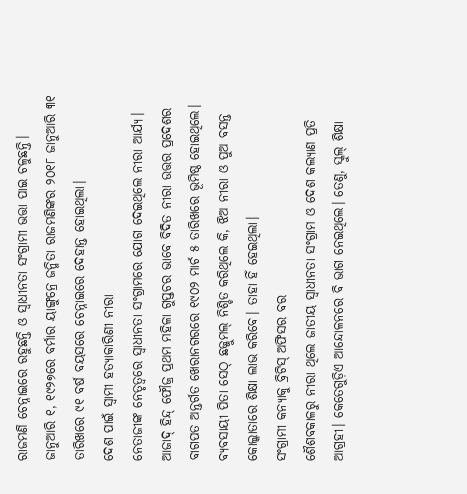ରାଜମଣି ଚେନ୍ନାଇରେ ରହୁଛନ୍ତି ଓ ସ୍ବାଧୀନତା ସଂଗ୍ରାମୀ ଭତ୍ତା ପାଇ ଚଳୁଛନ୍ତି। ଜାନୁଆରି ୧, ୧୯୨୭ରେ ବର୍ମାର ୟାଙ୍ଗୁନ୍ରେ ଜନ୍ମିତା ରାଜମଣିଙ୍କର ୨୦୧୮ ଜାନୁଆରି ୩୧ ତାରିଖରେ ୯୧ ବର୍ଷ ବୟସରେ ଚେନ୍ନାଇରେ ଦେହାନ୍ତ ହୋଇଥିଲା।
ଦେଶ ପାଇଁ ସ୍ବାମୀ ହତ୍ୟାକାରିଣୀ ନୀରା
ନେତାଜୀଙ୍କ ନେତୃତ୍ବରେ ସ୍ବାଧୀନତା ସଂଗ୍ରାମରେ ଯୋଗ ଦେଇଥିଲେ ନୀରା ଆର୍ଯ୍ୟ। ଆଜାଦ୍ ହିନ୍ଦ୍ ଫୌଜ୍ର ପ୍ରଥମ ମହିଳା ଗୁପ୍ତଚର ଭାବେ ବିଦିତ ନୀରା ଉତ୍ତର ପ୍ରଦେଶର ବାଗପତ ଅନ୍ତର୍ଗତ ଖେରାନଗରରେ ୧୯୦୨ ମାର୍ଚ ୫ ତାରିଖରେ ଭୂମିଷ୍ଠ ହୋଇଥିଲେ। ବ୍ୟବସାୟୀ ପିତା ସେଠ୍ ଛଜ୍ଜୁମଲ୍ ନିଶ୍ଚିତ କରିଥିଲେ କି, ଝିଅ ନୀରା ଓ ପୁଅ ବସନ୍ତ କୋଲ୍କାତାରେ ଶିକ୍ଷା ଲାଭ କରିବେ। ତାହା ହିଁ ହେଇଥିଲା।
ସଂଗ୍ରାମୀ କନ୍ୟାକୁ ବ୍ରିଟିସ୍ ଅଫିସର ବର
ଶୈଶବକାଳରୁ ନୀରା ଥିଲେ ଜାତୀୟ ସ୍ବାଧୀନତା ସଂଗ୍ରାମ ଓ ଦେଶ କଲ୍ୟାଣ ପ୍ରତି ଆଗ୍ରହୀ। କେତେଗୁଡ଼ିଏ ଆନ୍ଦୋଳନରେ ବି ଭାଗ ନେଇଥିଲେ। ତେଣୁ, ସ୍କୁଲ୍ ଶିକ୍ଷା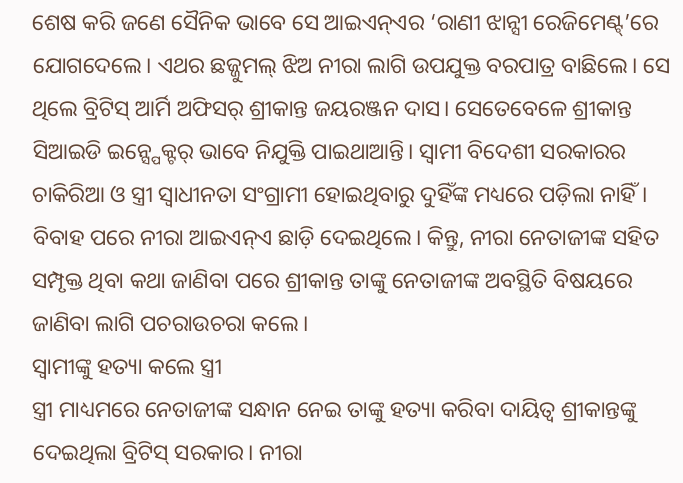ଶେଷ କରି ଜଣେ ସୈନିକ ଭାବେ ସେ ଆଇଏନ୍ଏର ‘ରାଣୀ ଝାନ୍ସୀ ରେଜିମେଣ୍ଟ୍’ରେ ଯୋଗଦେଲେ। ଏଥର ଛଜ୍ଜୁମଲ୍ ଝିଅ ନୀରା ଲାଗି ଉପଯୁକ୍ତ ବରପାତ୍ର ବାଛିଲେ। ସେ ଥିଲେ ବ୍ରିଟିସ୍ ଆର୍ମି ଅଫିସର୍ ଶ୍ରୀକାନ୍ତ ଜୟରଞ୍ଜନ ଦାସ। ସେତେବେଳେ ଶ୍ରୀକାନ୍ତ ସିଆଇଡି ଇନ୍ସ୍ପେକ୍ଟର୍ ଭାବେ ନିଯୁକ୍ତି ପାଇଥାଆନ୍ତି। ସ୍ବାମୀ ବିଦେଶୀ ସରକାରର ଚାକିରିଆ ଓ ସ୍ତ୍ରୀ ସ୍ବାଧୀନତା ସଂଗ୍ରାମୀ ହୋଇଥିବାରୁ ଦୁହିଁଙ୍କ ମଧ୍ୟରେ ପଡ଼ିଲା ନାହିଁ। ବିବାହ ପରେ ନୀରା ଆଇଏନ୍ଏ ଛାଡ଼ି ଦେଇଥିଲେ। କିନ୍ତୁ, ନୀରା ନେତାଜୀଙ୍କ ସହିତ ସମ୍ପୃକ୍ତ ଥିବା କଥା ଜାଣିବା ପରେ ଶ୍ରୀକାନ୍ତ ତାଙ୍କୁ ନେତାଜୀଙ୍କ ଅବସ୍ଥିତି ବିଷୟରେ ଜାଣିବା ଲାଗି ପଚରାଉଚରା କଲେ।
ସ୍ବାମୀଙ୍କୁ ହତ୍ୟା କଲେ ସ୍ତ୍ରୀ
ସ୍ତ୍ରୀ ମାଧ୍ୟମରେ ନେତାଜୀଙ୍କ ସନ୍ଧାନ ନେଇ ତାଙ୍କୁ ହତ୍ୟା କରିବା ଦାୟିତ୍ବ ଶ୍ରୀକାନ୍ତଙ୍କୁ ଦେଇଥିଲା ବ୍ରିଟିସ୍ ସରକାର। ନୀରା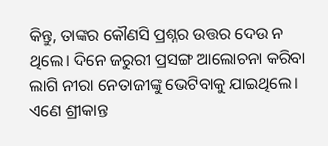କିନ୍ତୁ, ତାଙ୍କର କୌଣସି ପ୍ରଶ୍ନର ଉତ୍ତର ଦେଉ ନ ଥିଲେ। ଦିନେ ଜରୁରୀ ପ୍ରସଙ୍ଗ ଆଲୋଚନା କରିବା ଲାଗି ନୀରା ନେତାଜୀଙ୍କୁ ଭେଟିବାକୁ ଯାଇଥିଲେ। ଏଣେ ଶ୍ରୀକାନ୍ତ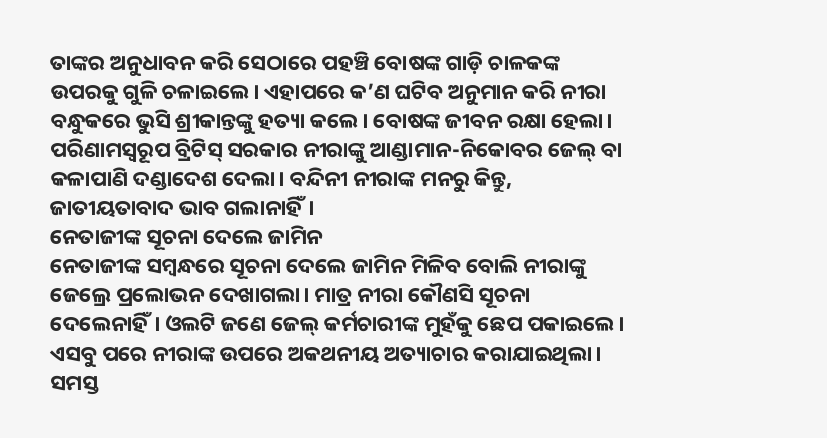ତାଙ୍କର ଅନୁଧାବନ କରି ସେଠାରେ ପହଞ୍ଚି ବୋଷଙ୍କ ଗାଡ଼ି ଚାଳକଙ୍କ ଉପରକୁ ଗୁଳି ଚଳାଇଲେ। ଏହାପରେ କ’ଣ ଘଟିବ ଅନୁମାନ କରି ନୀରା ବନ୍ଧୁକରେ ଭୁସି ଶ୍ରୀକାନ୍ତଙ୍କୁ ହତ୍ୟା କଲେ। ବୋଷଙ୍କ ଜୀବନ ରକ୍ଷା ହେଲା। ପରିଣାମସ୍ବରୂପ ବ୍ରିଟିସ୍ ସରକାର ନୀରାଙ୍କୁ ଆଣ୍ଡାମାନ-ନିକୋବର ଜେଲ୍ ବା କଳାପାଣି ଦଣ୍ଡାଦେଶ ଦେଲା। ବନ୍ଦିନୀ ନୀରାଙ୍କ ମନରୁ କିନ୍ତୁ, ଜାତୀୟତାବାଦ ଭାବ ଗଲାନାହିଁ।
ନେତାଜୀଙ୍କ ସୂଚନା ଦେଲେ ଜାମିନ
ନେତାଜୀଙ୍କ ସମ୍ବନ୍ଧରେ ସୂଚନା ଦେଲେ ଜାମିନ ମିଳିବ ବୋଲି ନୀରାଙ୍କୁ ଜେଲ୍ରେ ପ୍ରଲୋଭନ ଦେଖାଗଲା। ମାତ୍ର ନୀରା କୌଣସି ସୂଚନା ଦେଲେନାହିଁ। ଓଲଟି ଜଣେ ଜେଲ୍ କର୍ମଚାରୀଙ୍କ ମୁହଁକୁ ଛେପ ପକାଇଲେ। ଏସବୁ ପରେ ନୀରାଙ୍କ ଉପରେ ଅକଥନୀୟ ଅତ୍ୟାଚାର କରାଯାଇଥିଲା। ସମସ୍ତ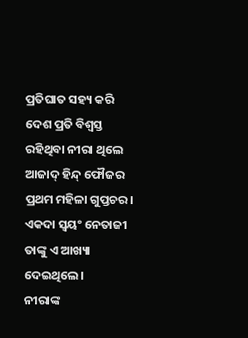ପ୍ରତିଘାତ ସହ୍ୟ କରି ଦେଶ ପ୍ରତି ବିଶ୍ବସ୍ତ ରହିଥିବା ନୀରା ଥିଲେ ଆଜାଦ୍ ହିନ୍ଦ୍ ଫୌଜର ପ୍ରଥମ ମହିଳା ଗୁପ୍ତଚର। ଏକଦା ସ୍ବୟଂ ନେତାଜୀ ତାଙ୍କୁ ଏ ଆଖ୍ୟା ଦେଇଥିଲେ।
ନୀରାଙ୍କ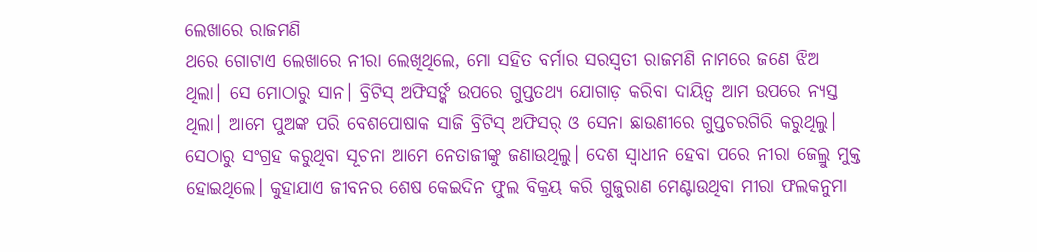ଲେଖାରେ ରାଜମଣି
ଥରେ ଗୋଟାଏ ଲେଖାରେ ନୀରା ଲେଖିଥିଲେ, ମୋ ସହିତ ବର୍ମାର ସରସ୍ବତୀ ରାଜମଣି ନାମରେ ଜଣେ ଝିଅ ଥିଲା। ସେ ମୋଠାରୁ ସାନ। ବ୍ରିଟିସ୍ ଅଫିସର୍ଙ୍କ ଉପରେ ଗୁପ୍ତତଥ୍ୟ ଯୋଗାଡ଼ କରିବା ଦାୟିତ୍ବ ଆମ ଉପରେ ନ୍ୟସ୍ତ ଥିଲା। ଆମେ ପୁଅଙ୍କ ପରି ବେଶପୋଷାକ ସାଜି ବ୍ରିଟିସ୍ ଅଫିସର୍ ଓ ସେନା ଛାଉଣୀରେ ଗୁପ୍ତଚରଗିରି କରୁଥିଲୁ। ସେଠାରୁ ସଂଗ୍ରହ କରୁଥିବା ସୂଚନା ଆମେ ନେତାଜୀଙ୍କୁ ଜଣାଉଥିଲୁ। ଦେଶ ସ୍ବାଧୀନ ହେବା ପରେ ନୀରା ଜେଲ୍ରୁ ମୁକ୍ତ ହୋଇଥିଲେ। କୁହାଯାଏ ଜୀବନର ଶେଷ କେଇଦିନ ଫୁଲ ବିକ୍ରୟ କରି ଗୁଜୁରାଣ ମେଣ୍ଟାଉଥିବା ମୀରା ଫଲକନୁମା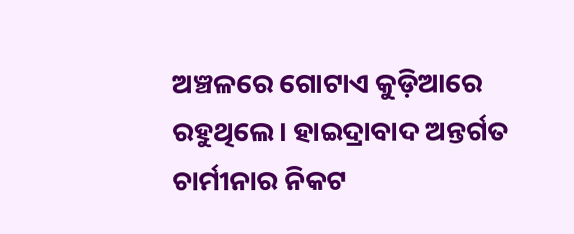ଅଞ୍ଚଳରେ ଗୋଟାଏ କୁଡ଼ିଆରେ ରହୁଥିଲେ। ହାଇଦ୍ରାବାଦ ଅନ୍ତର୍ଗତ ଚାର୍ମୀନାର ନିକଟ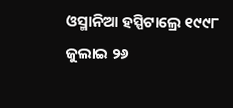ଓସ୍ମାନିଆ ହସ୍ପିଟାଲ୍ରେ ୧୯୯୮ ଜୁଲାଇ ୨୬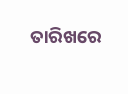ତାରିଖରେ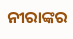ନୀରାଙ୍କର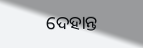ଦେହାନ୍ତ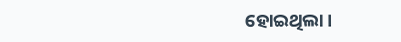ହୋଇଥିଲା।